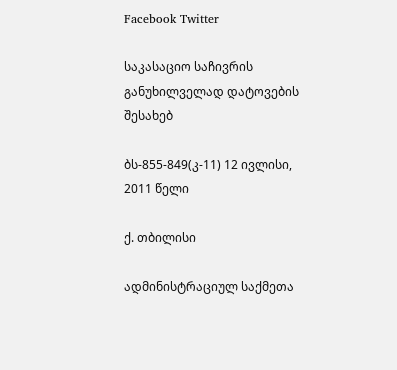Facebook Twitter

საკასაციო საჩივრის განუხილველად დატოვების შესახებ

ბს-855-849(კ-11) 12 ივლისი, 2011 წელი

ქ. თბილისი

ადმინისტრაციულ საქმეთა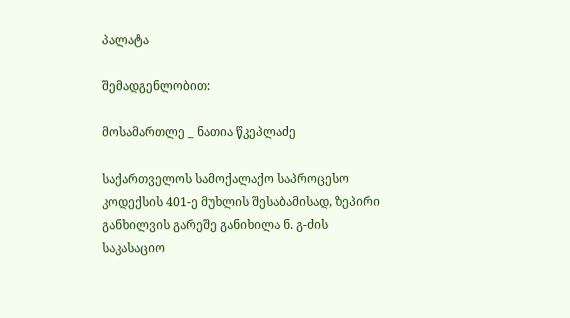პალატა

შემადგენლობით:

მოსამართლე _ ნათია წკეპლაძე

საქართველოს სამოქალაქო საპროცესო კოდექსის 401-ე მუხლის შესაბამისად, ზეპირი განხილვის გარეშე განიხილა ნ. გ-ძის საკასაციო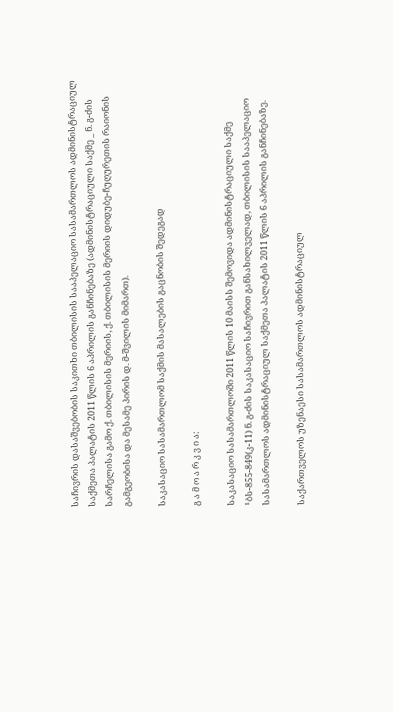საჩივრის დასაშვებობის საკითხი თბილისის სააპელაციო სასამართლოს ადმინისტრაციულ საქმეთა პალატის 2011 წლის 6 აპრილის განჩინებაზე (ადმინისტრაციული საქმე _ ნ. გ-ძის სარჩელისა გამო ქ. თბილისის მერიის, ქ. თბილისის მერიის დიდუბე-ჩუღურეთის რაიონის გამგეობისა და მესამე პირის დ. მ-შვილის მიმართ).

საკასაციო სასამართლომ საქმის მასალების გაცნობის შედეგად

გ ა მ ო ა რ კ ვ ი ა:

საკასაციო სასამართლოში 2011 წლის 10 მაისს შემოვიდა ადმინისტრაციული საქმე ¹ბს-855-849(კ-11) ნ. გ-ძის საკასაციო საჩივრით განსახილველად, თბილისის სააპელაციო სასამართლოს ადმინისტრაციულ საქმეთა პალატის 2011 წლის 6 აპრილის განჩინებაზე.

საქართველოს უზენაესი სასამართლოს ადმინისტრაციულ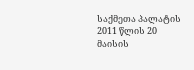საქმეთა პალატის 2011 წლის 20 მაისის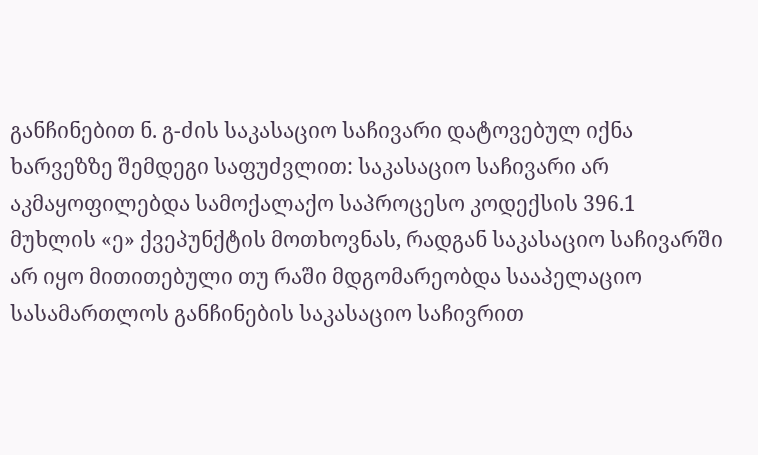განჩინებით ნ. გ-ძის საკასაციო საჩივარი დატოვებულ იქნა ხარვეზზე შემდეგი საფუძვლით: საკასაციო საჩივარი არ აკმაყოფილებდა სამოქალაქო საპროცესო კოდექსის 396.1 მუხლის «ე» ქვეპუნქტის მოთხოვნას, რადგან საკასაციო საჩივარში არ იყო მითითებული თუ რაში მდგომარეობდა სააპელაციო სასამართლოს განჩინების საკასაციო საჩივრით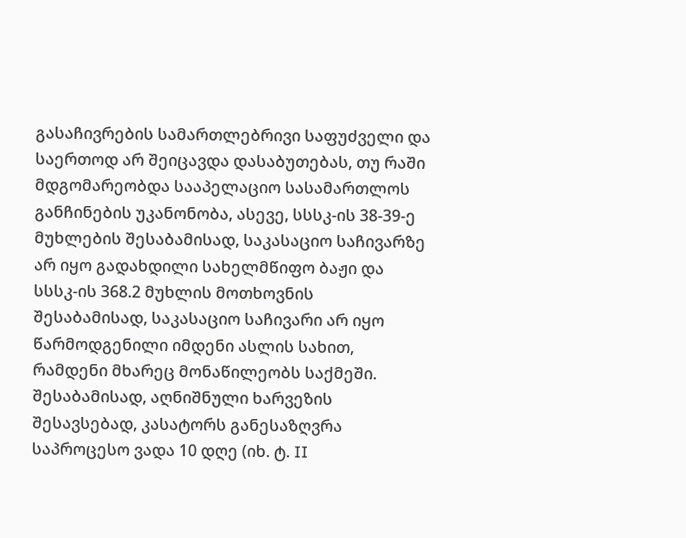გასაჩივრების სამართლებრივი საფუძველი და საერთოდ არ შეიცავდა დასაბუთებას, თუ რაში მდგომარეობდა სააპელაციო სასამართლოს განჩინების უკანონობა, ასევე, სსსკ-ის 38-39-ე მუხლების შესაბამისად, საკასაციო საჩივარზე არ იყო გადახდილი სახელმწიფო ბაჟი და სსსკ-ის 368.2 მუხლის მოთხოვნის შესაბამისად, საკასაციო საჩივარი არ იყო წარმოდგენილი იმდენი ასლის სახით, რამდენი მხარეც მონაწილეობს საქმეში. შესაბამისად, აღნიშნული ხარვეზის შესავსებად, კასატორს განესაზღვრა საპროცესო ვადა 10 დღე (იხ. ტ. II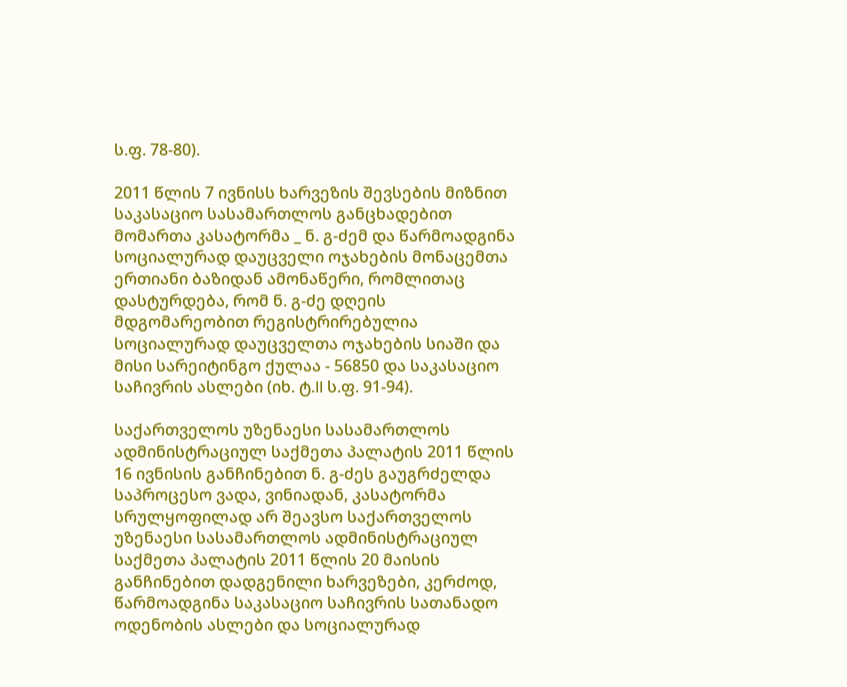ს.ფ. 78-80).

2011 წლის 7 ივნისს ხარვეზის შევსების მიზნით საკასაციო სასამართლოს განცხადებით მომართა კასატორმა _ ნ. გ-ძემ და წარმოადგინა სოციალურად დაუცველი ოჯახების მონაცემთა ერთიანი ბაზიდან ამონაწერი, რომლითაც დასტურდება, რომ ნ. გ-ძე დღეის მდგომარეობით რეგისტრირებულია სოციალურად დაუცველთა ოჯახების სიაში და მისი სარეიტინგო ქულაა - 56850 და საკასაციო საჩივრის ასლები (იხ. ტ.II ს.ფ. 91-94).

საქართველოს უზენაესი სასამართლოს ადმინისტრაციულ საქმეთა პალატის 2011 წლის 16 ივნისის განჩინებით ნ. გ-ძეს გაუგრძელდა საპროცესო ვადა, ვინიადან, კასატორმა სრულყოფილად არ შეავსო საქართველოს უზენაესი სასამართლოს ადმინისტრაციულ საქმეთა პალატის 2011 წლის 20 მაისის განჩინებით დადგენილი ხარვეზები, კერძოდ, წარმოადგინა საკასაციო საჩივრის სათანადო ოდენობის ასლები და სოციალურად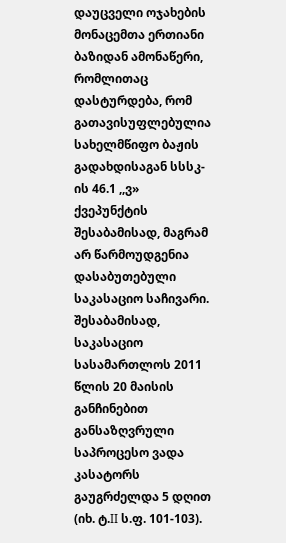დაუცველი ოჯახების მონაცემთა ერთიანი ბაზიდან ამონაწერი, რომლითაც დასტურდება, რომ გათავისუფლებულია სახელმწიფო ბაჟის გადახდისაგან სსსკ-ის 46.1 ,,ვ» ქვეპუნქტის შესაბამისად, მაგრამ არ წარმოუდგენია დასაბუთებული საკასაციო საჩივარი. შესაბამისად, საკასაციო სასამართლოს 2011 წლის 20 მაისის განჩინებით განსაზღვრული საპროცესო ვადა კასატორს გაუგრძელდა 5 დღით (იხ. ტ.II ს.ფ. 101-103).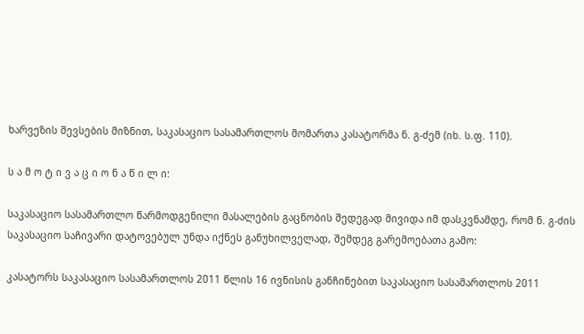ხარვეზის შევსების მიზნით, საკასაციო სასამართლოს მომართა კასატორმა ნ. გ-ძემ (იხ. ს.ფ. 110).

ს ა მ ო ტ ი ვ ა ც ი ო ნ ა წ ი ლ ი:

საკასაციო სასამართლო წარმოდგენილი მასალების გაცნობის შედეგად მივიდა იმ დასკვნამდე, რომ ნ. გ-ძის საკასაციო საჩივარი დატოვებულ უნდა იქნეს განუხილველად, შემდეგ გარემოებათა გამო:

კასატორს საკასაციო სასამართლოს 2011 წლის 16 ივნისის განჩინებით საკასაციო სასამართლოს 2011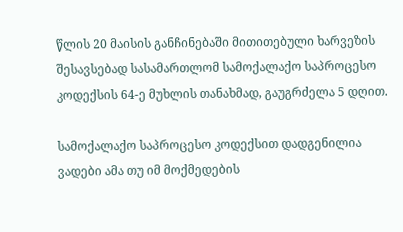წლის 20 მაისის განჩინებაში მითითებული ხარვეზის შესავსებად სასამართლომ სამოქალაქო საპროცესო კოდექსის 64-ე მუხლის თანახმად, გაუგრძელა 5 დღით.

სამოქალაქო საპროცესო კოდექსით დადგენილია ვადები ამა თუ იმ მოქმედების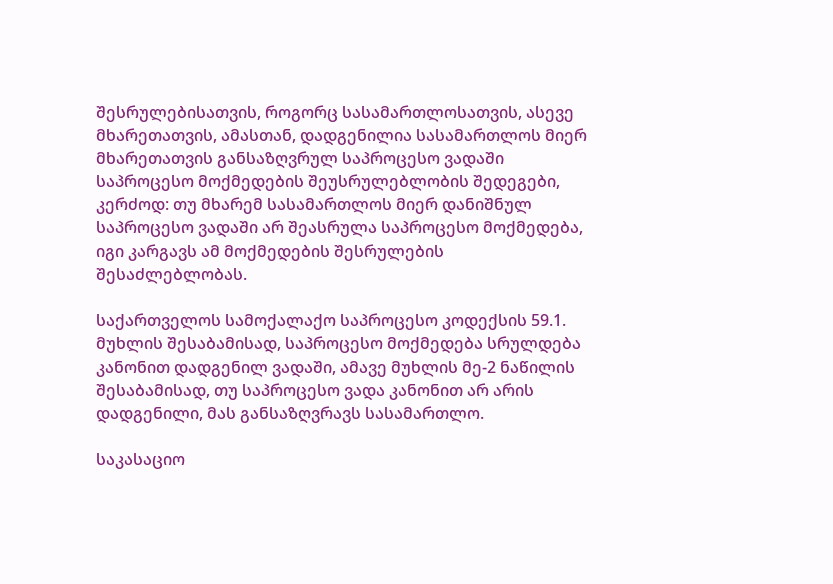შესრულებისათვის, როგორც სასამართლოსათვის, ასევე მხარეთათვის, ამასთან, დადგენილია სასამართლოს მიერ მხარეთათვის განსაზღვრულ საპროცესო ვადაში საპროცესო მოქმედების შეუსრულებლობის შედეგები, კერძოდ: თუ მხარემ სასამართლოს მიერ დანიშნულ საპროცესო ვადაში არ შეასრულა საპროცესო მოქმედება, იგი კარგავს ამ მოქმედების შესრულების შესაძლებლობას.

საქართველოს სამოქალაქო საპროცესო კოდექსის 59.1. მუხლის შესაბამისად, საპროცესო მოქმედება სრულდება კანონით დადგენილ ვადაში, ამავე მუხლის მე-2 ნაწილის შესაბამისად, თუ საპროცესო ვადა კანონით არ არის დადგენილი, მას განსაზღვრავს სასამართლო.

საკასაციო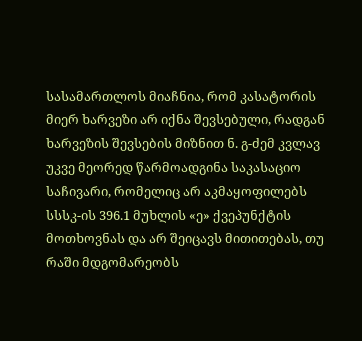სასამართლოს მიაჩნია, რომ კასატორის მიერ ხარვეზი არ იქნა შევსებული, რადგან ხარვეზის შევსების მიზნით ნ. გ-ძემ კვლავ უკვე მეორედ წარმოადგინა საკასაციო საჩივარი, რომელიც არ აკმაყოფილებს სსსკ-ის 396.1 მუხლის «ე» ქვეპუნქტის მოთხოვნას და არ შეიცავს მითითებას, თუ რაში მდგომარეობს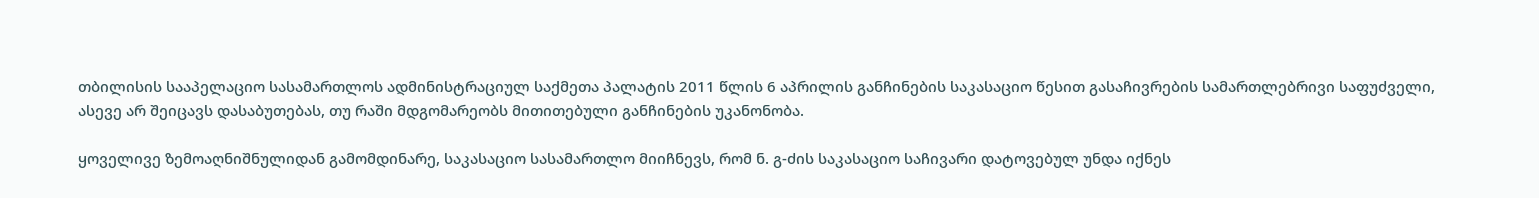თბილისის სააპელაციო სასამართლოს ადმინისტრაციულ საქმეთა პალატის 2011 წლის 6 აპრილის განჩინების საკასაციო წესით გასაჩივრების სამართლებრივი საფუძველი, ასევე არ შეიცავს დასაბუთებას, თუ რაში მდგომარეობს მითითებული განჩინების უკანონობა.

ყოველივე ზემოაღნიშნულიდან გამომდინარე, საკასაციო სასამართლო მიიჩნევს, რომ ნ. გ-ძის საკასაციო საჩივარი დატოვებულ უნდა იქნეს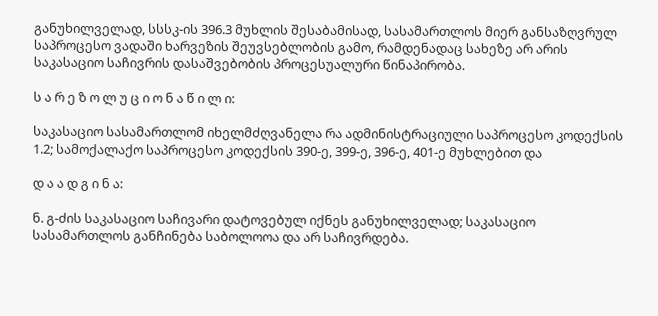განუხილველად, სსსკ-ის 396.3 მუხლის შესაბამისად, სასამართლოს მიერ განსაზღვრულ საპროცესო ვადაში ხარვეზის შეუვსებლობის გამო, რამდენადაც სახეზე არ არის საკასაციო საჩივრის დასაშვებობის პროცესუალური წინაპირობა.

ს ა რ ე ზ ო ლ უ ც ი ო ნ ა წ ი ლ ი:

საკასაციო სასამართლომ იხელმძღვანელა რა ადმინისტრაციული საპროცესო კოდექსის 1.2; სამოქალაქო საპროცესო კოდექსის 390-ე, 399-ე, 396-ე, 401-ე მუხლებით და

დ ა ა დ გ ი ნ ა:

ნ. გ-ძის საკასაციო საჩივარი დატოვებულ იქნეს განუხილველად; საკასაციო სასამართლოს განჩინება საბოლოოა და არ საჩივრდება.